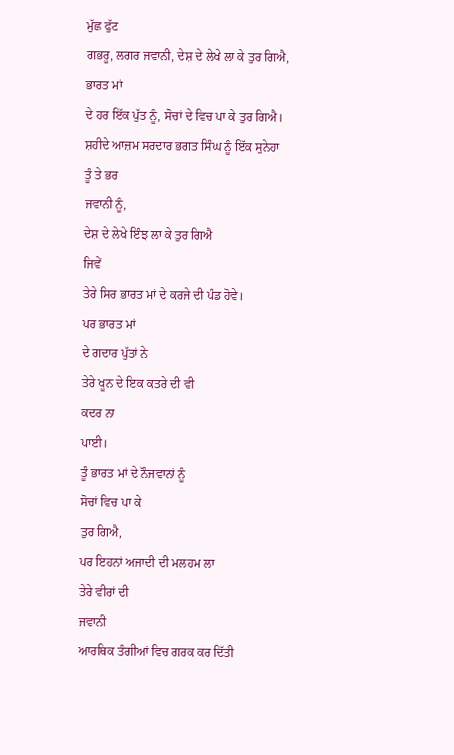ਮੁੱਛ ਫੁੱਟ
ਗਭਰੂ, ਲਗਰ ਜਵਾਨੀ, ਦੇਸ਼ ਦੇ ਲੇਖੇ ਲਾ ਕੇ ਤੁਰ ਗਿਐ,
ਭਾਰਤ ਮਾਂ
ਦੇ ਹਰ ਇੱਕ ਪੁੱਤ ਨੂੰ, ਸੋਚਾਂ ਦੇ ਵਿਚ ਪਾ ਕੇ ਤੁਰ ਗਿਐ।
ਸ਼ਹੀਦੇ ਆਜ਼ਮ ਸਰਦਾਰ ਭਗਤ ਸਿੰਘ ਨੂੰ ਇੱਕ ਸੁਨੇਹਾ
ਤੂੰ ਤੇ ਭਰ
ਜਵਾਨੀ ਨੂੰ,
ਦੇਸ਼ ਦੇ ਲੇਖੇ ਇੰਝ ਲਾ ਕੇ ਤੁਰ ਗਿਐ
ਜਿਵੇਂ
ਤੇਰੇ ਸਿਰ ਭਾਰਤ ਮਾਂ ਦੇ ਕਰਜੇ ਦੀ ਪੰਡ ਹੋਵੇ।
ਪਰ ਭਾਰਤ ਮਾਂ
ਦੇ ਗਦਾਰ ਪੁੱਤਾਂ ਨੇ
ਤੇਰੇ ਖੂਨ ਦੇ ਇਕ ਕਤਰੇ ਦੀ ਵੀ
ਕਦਰ ਨਾ
ਪਾਈ।
ਤੂੰ ਭਾਰਤ ਮਾਂ ਦੇ ਨੌਜਵਾਨਾਂ ਨੂੰ
ਸੋਚਾਂ ਵਿਚ ਪਾ ਕੇ
ਤੁਰ ਗਿਐ,
ਪਰ ਇਹਨਾਂ ਅਜਾਦੀ ਦੀ ਮਲਹਮ ਲਾ
ਤੇਰੇ ਵੀਰਾਂ ਦੀ
ਜਵਾਨੀ
ਆਰਥਿਕ ਤੰਗੀਆਂ ਵਿਚ ਗਰਕ ਕਰ ਦਿੱਤੀ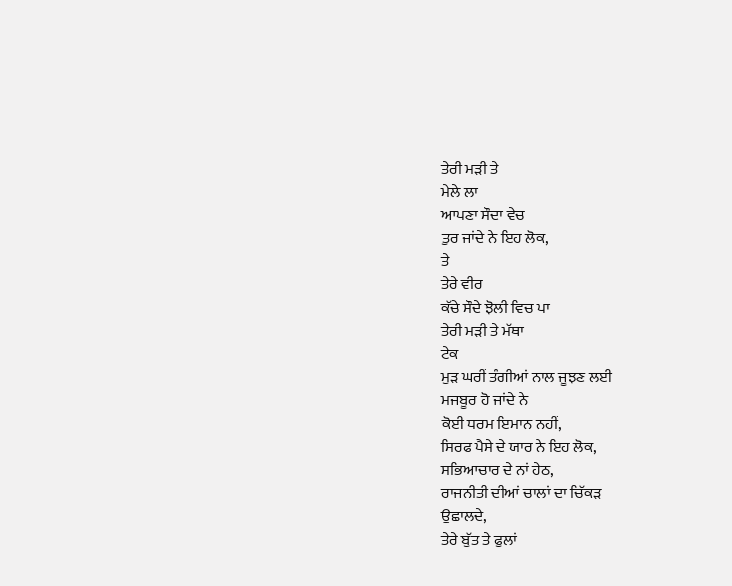ਤੇਰੀ ਮੜੀ ਤੇ
ਮੇਲੇ ਲਾ
ਆਪਣਾ ਸੌਦਾ ਵੇਚ
ਤੁਰ ਜਾਂਦੇ ਨੇ ਇਹ ਲੋਕ,
ਤੇ
ਤੇਰੇ ਵੀਰ
ਕੱਚੇ ਸੌਦੇ ਝੋਲੀ ਵਿਚ ਪਾ
ਤੇਰੀ ਮੜੀ ਤੇ ਮੱਥਾ
ਟੇਕ
ਮੁੜ ਘਰੀਂ ਤੰਗੀਆਂ ਨਾਲ ਜੂਝਣ ਲਈ
ਮਜਬੂਰ ਹੋ ਜਾਂਦੇ ਨੇ
ਕੋਈ ਧਰਮ ਇਮਾਨ ਨਹੀਂ,
ਸਿਰਫ ਪੈਸੇ ਦੇ ਯਾਰ ਨੇ ਇਹ ਲੋਕ,
ਸਭਿਆਚਾਰ ਦੇ ਨਾਂ ਹੇਠ,
ਰਾਜਨੀਤੀ ਦੀਆਂ ਚਾਲਾਂ ਦਾ ਚਿੱਕੜ
ਉਛਾਲਦੇ,
ਤੇਰੇ ਬੁੱਤ ਤੇ ਫੁਲਾਂ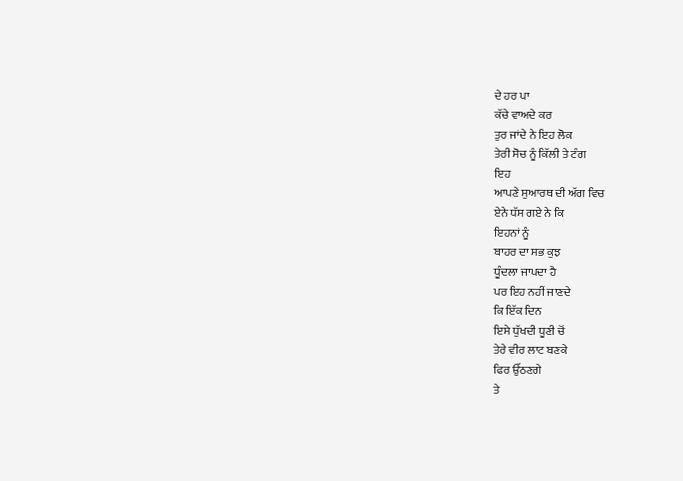ਦੇ ਹਰ ਪਾ
ਕੱਚੇ ਵਾਅਦੇ ਕਰ
ਤੁਰ ਜਾਂਦੇ ਨੇ ਇਹ ਲੋਕ
ਤੇਰੀ ਸੋਚ ਨੂੰ ਕਿੱਲੀ ਤੇ ਟੰਗ
ਇਹ
ਆਪਣੇ ਸੁਆਰਥ ਦੀ ਅੱਗ ਵਿਚ
ਏਨੇ ਧੱਸ ਗਏ ਨੇ ਕਿ
ਇਹਨਾਂ ਨੂੰ
ਬਾਹਰ ਦਾ ਸਭ ਕੁਝ
ਧੂੰਦਲਾ ਜਾਪਦਾ ਹੈ
ਪਰ ਇਹ ਨਹੀਂ ਜਾਣਦੇ
ਕਿ ਇੱਕ ਦਿਨ
ਇਸੇ ਧੁੱਖਦੀ ਧੂਣੀ ਚੋਂ
ਤੇਰੇ ਵੀਰ ਲਾਟ ਬਣਕੇ
ਫਿਰ ਉੱਠਣਗੇ
ਤੇ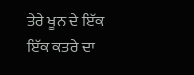ਤੇਰੇ ਖੂਨ ਦੇ ਇੱਕ ਇੱਕ ਕਤਰੇ ਦਾ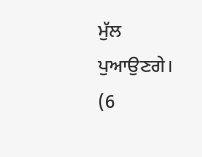ਮੁੱਲ
ਪੁਆਉਣਗੇ।
(6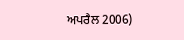ਅਪਰੈਲ 2006)